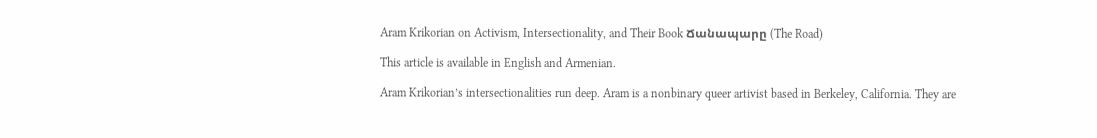Aram Krikorian on Activism, Intersectionality, and Their Book Ճանապարը (The Road)

This article is available in English and Armenian.

Aram Krikorian’s intersectionalities run deep. Aram is a nonbinary queer artivist based in Berkeley, California. They are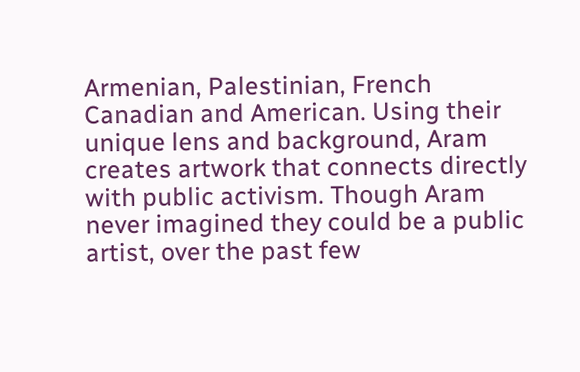Armenian, Palestinian, French Canadian and American. Using their unique lens and background, Aram creates artwork that connects directly with public activism. Though Aram never imagined they could be a public artist, over the past few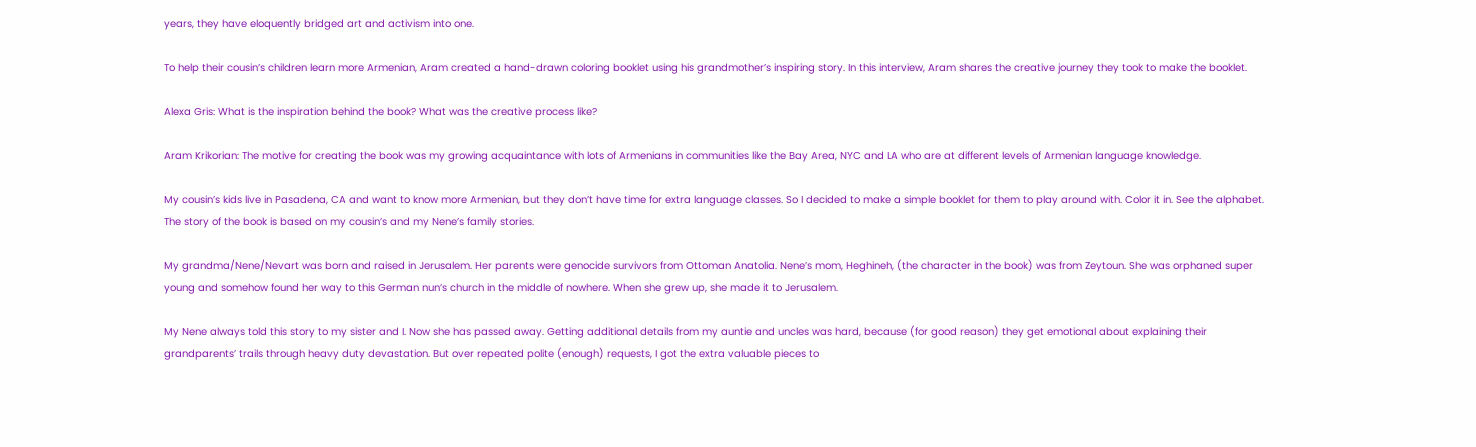years, they have eloquently bridged art and activism into one.

To help their cousin’s children learn more Armenian, Aram created a hand-drawn coloring booklet using his grandmother’s inspiring story. In this interview, Aram shares the creative journey they took to make the booklet.

Alexa Gris: What is the inspiration behind the book? What was the creative process like?

Aram Krikorian: The motive for creating the book was my growing acquaintance with lots of Armenians in communities like the Bay Area, NYC and LA who are at different levels of Armenian language knowledge.

My cousin’s kids live in Pasadena, CA and want to know more Armenian, but they don’t have time for extra language classes. So I decided to make a simple booklet for them to play around with. Color it in. See the alphabet. The story of the book is based on my cousin’s and my Nene’s family stories.

My grandma/Nene/Nevart was born and raised in Jerusalem. Her parents were genocide survivors from Ottoman Anatolia. Nene’s mom, Heghineh, (the character in the book) was from Zeytoun. She was orphaned super young and somehow found her way to this German nun’s church in the middle of nowhere. When she grew up, she made it to Jerusalem.

My Nene always told this story to my sister and I. Now she has passed away. Getting additional details from my auntie and uncles was hard, because (for good reason) they get emotional about explaining their grandparents’ trails through heavy duty devastation. But over repeated polite (enough) requests, I got the extra valuable pieces to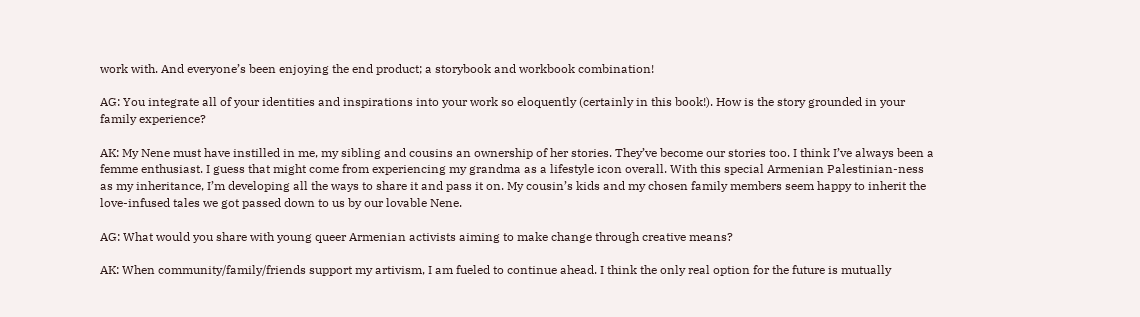work with. And everyone’s been enjoying the end product; a storybook and workbook combination!

AG: You integrate all of your identities and inspirations into your work so eloquently (certainly in this book!). How is the story grounded in your family experience?

AK: My Nene must have instilled in me, my sibling and cousins an ownership of her stories. They’ve become our stories too. I think I’ve always been a femme enthusiast. I guess that might come from experiencing my grandma as a lifestyle icon overall. With this special Armenian Palestinian-ness as my inheritance, I’m developing all the ways to share it and pass it on. My cousin’s kids and my chosen family members seem happy to inherit the love-infused tales we got passed down to us by our lovable Nene.

AG: What would you share with young queer Armenian activists aiming to make change through creative means?

AK: When community/family/friends support my artivism, I am fueled to continue ahead. I think the only real option for the future is mutually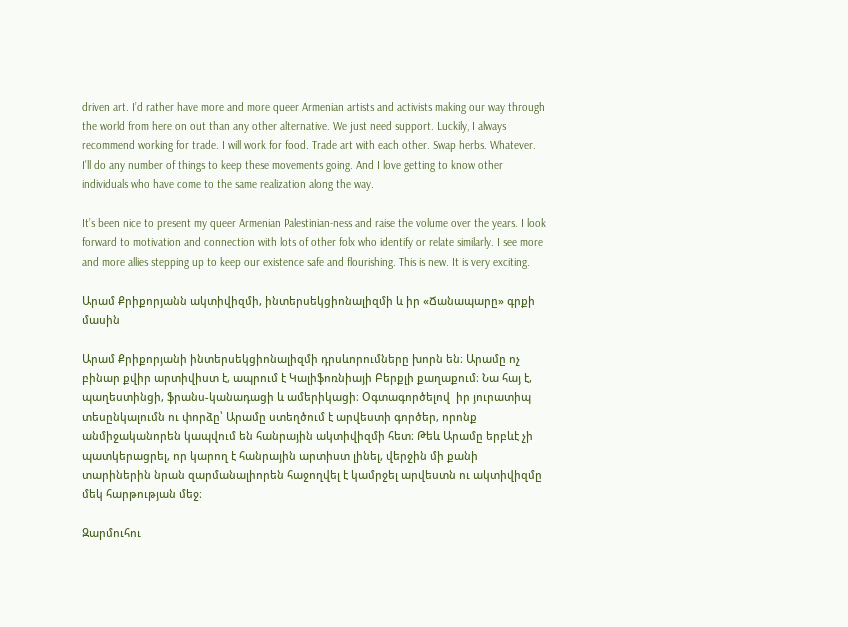driven art. I’d rather have more and more queer Armenian artists and activists making our way through the world from here on out than any other alternative. We just need support. Luckily, I always recommend working for trade. I will work for food. Trade art with each other. Swap herbs. Whatever. I’ll do any number of things to keep these movements going. And I love getting to know other individuals who have come to the same realization along the way.

It’s been nice to present my queer Armenian Palestinian-ness and raise the volume over the years. I look forward to motivation and connection with lots of other folx who identify or relate similarly. I see more and more allies stepping up to keep our existence safe and flourishing. This is new. It is very exciting.

Արամ Քրիքորյանն ակտիվիզմի, ինտերսեկցիոնալիզմի և իր «Ճանապարը» գրքի մասին

Արամ Քրիքորյանի ինտերսեկցիոնալիզմի դրսևորումները խորն են։ Արամը ոչ բինար քվիր արտիվիստ է, ապրում է Կալիֆոռնիայի Բերքլի քաղաքում։ Նա հայ է, պաղեստինցի, ֆրանս-կանադացի և ամերիկացի։ Օգտագործելով  իր յուրատիպ տեսընկալումն ու փորձը՝ Արամը ստեղծում է արվեստի գործեր, որոնք անմիջականորեն կապվում են հանրային ակտիվիզմի հետ։ Թեև Արամը երբևէ չի պատկերացրել, որ կարող է հանրային արտիստ լինել, վերջին մի քանի տարիներին նրան զարմանալիորեն հաջողվել է կամրջել արվեստն ու ակտիվիզմը մեկ հարթության մեջ։

Զարմուհու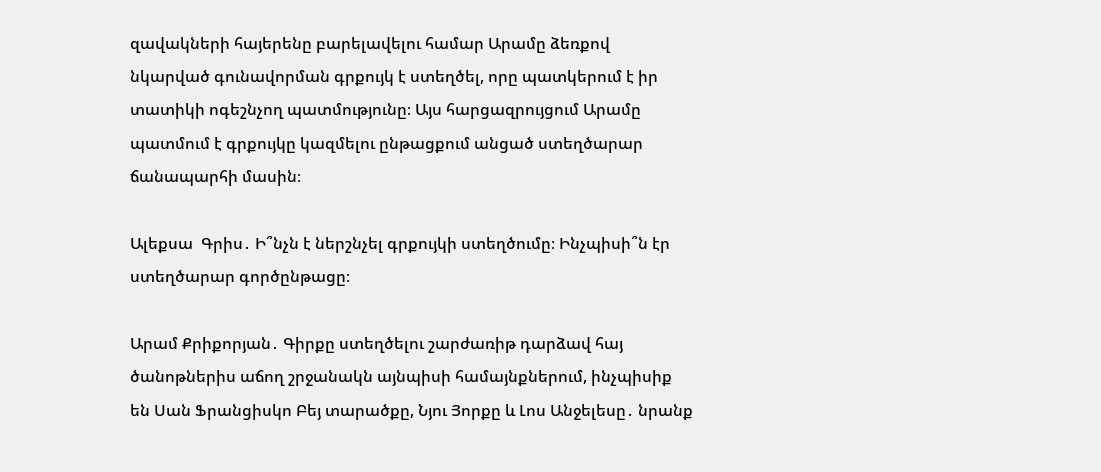զավակների հայերենը բարելավելու համար Արամը ձեռքով նկարված գունավորման գրքույկ է ստեղծել, որը պատկերում է իր տատիկի ոգեշնչող պատմությունը։ Այս հարցազրույցում Արամը պատմում է գրքույկը կազմելու ընթացքում անցած ստեղծարար ճանապարհի մասին։

Ալեքսա  Գրիս․ Ի՞նչն է ներշնչել գրքույկի ստեղծումը։ Ինչպիսի՞ն էր ստեղծարար գործընթացը։

Արամ Քրիքորյան․ Գիրքը ստեղծելու շարժառիթ դարձավ հայ ծանոթներիս աճող շրջանակն այնպիսի համայնքներում, ինչպիսիք են Սան Ֆրանցիսկո Բեյ տարածքը, Նյու Յորքը և Լոս Անջելեսը․ նրանք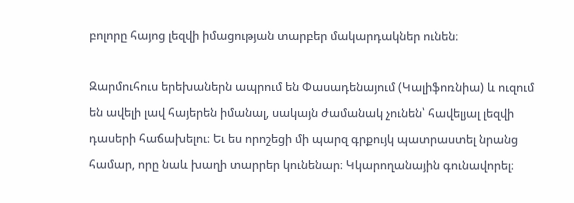բոլորը հայոց լեզվի իմացության տարբեր մակարդակներ ունեն։

Զարմուհուս երեխաներն ապրում են Փասադենայում (Կալիֆոռնիա) և ուզում են ավելի լավ հայերեն իմանալ, սակայն ժամանակ չունեն՝ հավելյալ լեզվի դասերի հաճախելու։ Եւ ես որոշեցի մի պարզ գրքույկ պատրաստել նրանց համար, որը նաև խաղի տարրեր կունենար։ Կկարողանային գունավորել։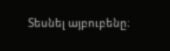Տեսնել այբուբենը։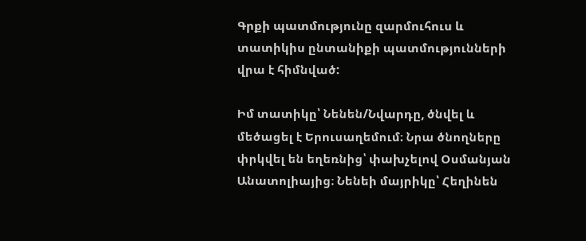Գրքի պատմությունը զարմուհուս և տատիկիս ընտանիքի պատմությունների վրա է հիմնված:

Իմ տատիկը՝ Նենեն/Նվարդը, ծնվել և մեծացել է Երուսաղեմում։ Նրա ծնողները փրկվել են եղեռնից՝ փախչելով Օսմանյան Անատոլիայից։ Նենեի մայրիկը՝ Հեղինեն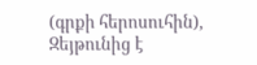(գրքի հերոսուհին), Զեյթունից է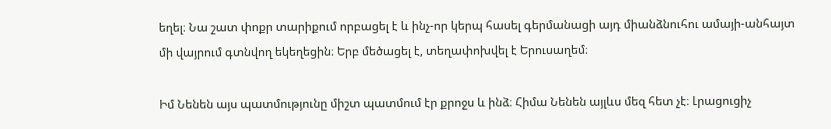եղել։ Նա շատ փոքր տարիքում որբացել է և ինչ-որ կերպ հասել գերմանացի այդ միանձնուհու ամայի-անհայտ մի վայրում գտնվող եկեղեցին։ Երբ մեծացել է, տեղափոխվել է Երուսաղեմ։

Իմ Նենեն այս պատմությունը միշտ պատմում էր քրոջս և ինձ։ Հիմա Նենեն այլևս մեզ հետ չէ։ Լրացուցիչ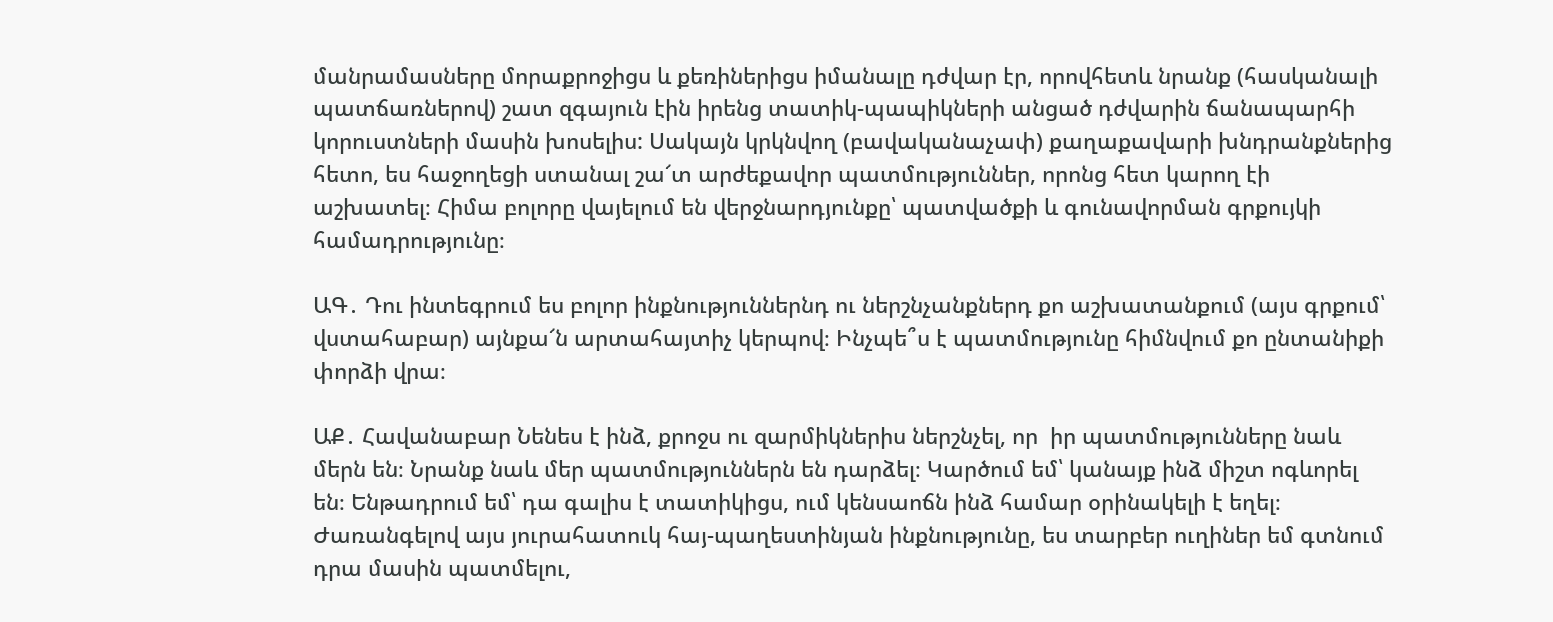մանրամասները մորաքրոջիցս և քեռիներիցս իմանալը դժվար էր, որովհետև նրանք (հասկանալի պատճառներով) շատ զգայուն էին իրենց տատիկ-պապիկների անցած դժվարին ճանապարհի կորուստների մասին խոսելիս: Սակայն կրկնվող (բավականաչափ) քաղաքավարի խնդրանքներից հետո, ես հաջողեցի ստանալ շա՜տ արժեքավոր պատմություններ, որոնց հետ կարող էի աշխատել։ Հիմա բոլորը վայելում են վերջնարդյունքը՝ պատվածքի և գունավորման գրքույկի համադրությունը։

ԱԳ․ Դու ինտեգրում ես բոլոր ինքնություններնդ ու ներշնչանքներդ քո աշխատանքում (այս գրքում՝ վստահաբար) այնքա՜ն արտահայտիչ կերպով։ Ինչպե՞ս է պատմությունը հիմնվում քո ընտանիքի փորձի վրա։

ԱՔ․ Հավանաբար Նենես է ինձ, քրոջս ու զարմիկներիս ներշնչել, որ  իր պատմությունները նաև մերն են։ Նրանք նաև մեր պատմություններն են դարձել։ Կարծում եմ՝ կանայք ինձ միշտ ոգևորել են։ Ենթադրում եմ՝ դա գալիս է տատիկիցս, ում կենսաոճն ինձ համար օրինակելի է եղել։ Ժառանգելով այս յուրահատուկ հայ-պաղեստինյան ինքնությունը, ես տարբեր ուղիներ եմ գտնում դրա մասին պատմելու,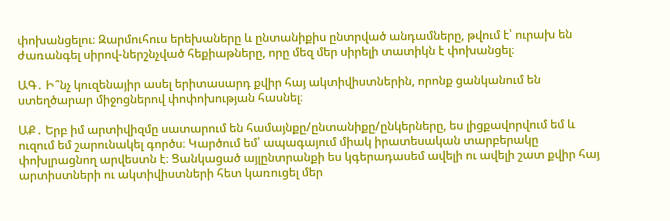փոխանցելու։ Զարմուհուս երեխաները և ընտանիքիս ընտրված անդամները, թվում է՝ ուրախ են ժառանգել սիրով-ներշնչված հեքիաթները, որը մեզ մեր սիրելի տատիկն է փոխանցել։

ԱԳ․ Ի՞նչ կուզենայիր ասել երիտասարդ քվիր հայ ակտիվիստներին, որոնք ցանկանում են ստեղծարար միջոցներով փոփոխության հասնել։

ԱՔ․ Երբ իմ արտիվիզմը սատարում են համայնքը/ընտանիքը/ընկերները, ես լիցքավորվում եմ և ուզում եմ շարունակել գործս։ Կարծում եմ՝ ապագայում միակ իրատեսական տարբերակը փոխլրացնող արվեստն է։ Ցանկացած այլընտրանքի ես կգերադասեմ ավելի ու ավելի շատ քվիր հայ արտիստների ու ակտիվիստների հետ կառուցել մեր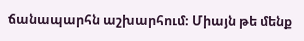ճանապարհն աշխարհում։ Միայն թե մենք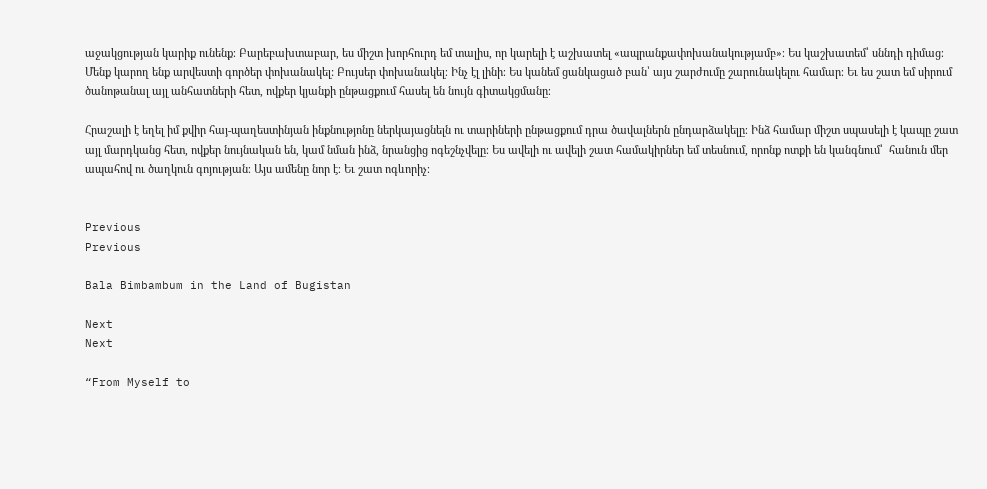աջակցության կարիք ունենք։ Բարեբախտաբար, ես միշտ խորհուրդ եմ տալիս, որ կարելի է աշխատել «ապրանքափոխանակությամբ»։ Ես կաշխատեմ՝ սննդի դիմաց։ Մենք կարող ենք արվեստի գործեր փոխանակել: Բույսեր փոխանակել։ Ինչ էլ լինի։ Ես կանեմ ցանկացած բան՝ այս շարժումը շարունակելու համար։ Եւ ես շատ եմ սիրում ծանոթանալ այլ անհատների հետ, ովքեր կյանքի ընթացքում հասել են նույն գիտակցմանը։

Հրաշալի է եղել իմ քվիր հայ-պաղեստինյան ինքնությոնը ներկայացնելն ու տարիների ընթացքում դրա ծավալներն ընդարձակելը։ Ինձ համար միշտ սպասելի է կապը շատ այլ մարդկանց հետ, ովքեր նույնական են, կամ նման ինձ, նրանցից ոգեշնչվելը։ Ես ավելի ու ավելի շատ համակիրներ եմ տեսնում, որոնք ոտքի են կանգնում՝  հանուն մեր ապահով ու ծաղկուն գոյության։ Այս ամենը նոր է։ Եւ շատ ոգևորիչ։


Previous
Previous

Bala Bimbambum in the Land of Bugistan

Next
Next

“From Myself to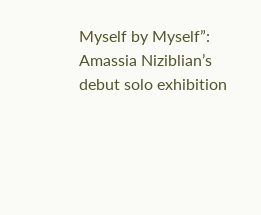Myself by Myself”: Amassia Niziblian’s debut solo exhibition